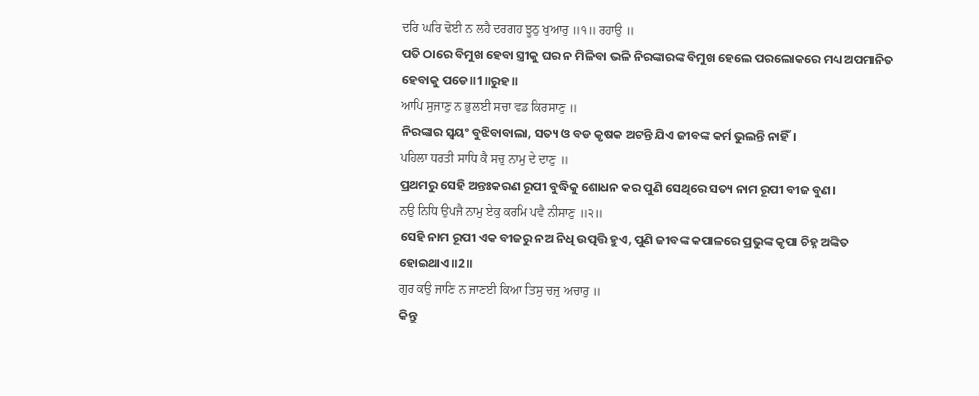ਦਰਿ ਘਰਿ ਢੋਈ ਨ ਲਹੈ ਦਰਗਹ ਝੂਠੁ ਖੁਆਰੁ ॥੧॥ ਰਹਾਉ ॥
ପତି ଠାରେ ବିମୁଖ ହେବା ସ୍ତ୍ରୀକୁ ଘର ନ ମିଳିବା ଭଳି ନିରଙ୍କାରଙ୍କ ବିମୁଖ ହେଲେ ପରଲୋକରେ ମଧ୍ୟ ଅପମାନିତ ହେବାକୁ ପଡେ॥1॥ରୁହ॥
ਆਪਿ ਸੁਜਾਣੁ ਨ ਭੁਲਈ ਸਚਾ ਵਡ ਕਿਰਸਾਣੁ ॥
ନିରଙ୍କାର ସ୍ଵୟଂ ବୁଝିବାବାଲା, ସତ୍ୟ ଓ ବଡ କୃଷକ ଅଟନ୍ତି ଯିଏ ଜୀବଙ୍କ କର୍ମ ଭୁଲନ୍ତି ନାହିଁ।
ਪਹਿਲਾ ਧਰਤੀ ਸਾਧਿ ਕੈ ਸਚੁ ਨਾਮੁ ਦੇ ਦਾਣੁ ॥
ପ୍ରଥମରୁ ସେହି ଅନ୍ତଃକରଣ ରୂପୀ ବୁଦ୍ଧିକୁ ଶୋଧନ କର ପୁଣି ସେଥିରେ ସତ୍ୟ ନାମ ରୂପୀ ବୀଜ ବୁଣ।
ਨਉ ਨਿਧਿ ਉਪਜੈ ਨਾਮੁ ਏਕੁ ਕਰਮਿ ਪਵੈ ਨੀਸਾਣੁ ॥੨॥
ସେହି ନାମ ରୂପୀ ଏକ ବୀଜରୁ ନଅ ନିଧି ଉତ୍ପତ୍ତି ହୁଏ, ପୁଣି ଜୀବଙ୍କ କପାଳରେ ପ୍ରଭୁଙ୍କ କୃପା ଚିହ୍ନ ଅଙ୍କିତ ହୋଇଥାଏ॥2॥
ਗੁਰ ਕਉ ਜਾਣਿ ਨ ਜਾਣਈ ਕਿਆ ਤਿਸੁ ਚਜੁ ਅਚਾਰੁ ॥
କିନ୍ତୁ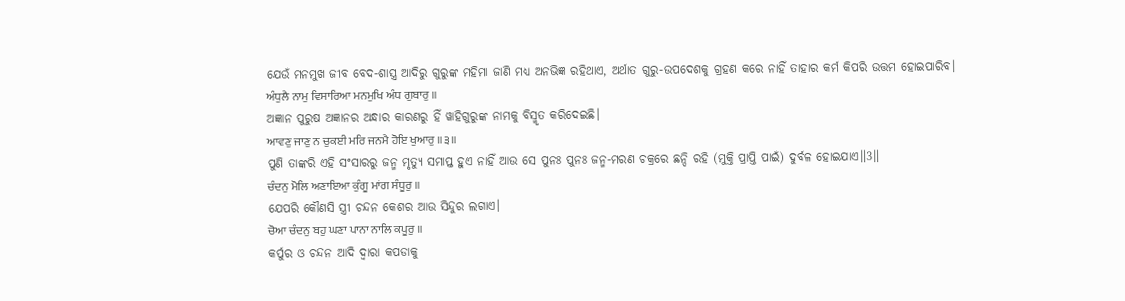ଯେଉଁ ମନମୁଖ ଜୀବ ବେଦ-ଶାସ୍ତ୍ର ଆଦିରୁ ଗୁରୁଙ୍କ ମହିମା ଜାଣି ମଧ୍ୟ ଅନଭିଜ୍ଞ ରହିଥାଏ, ଅର୍ଥାତ ଗୁରୁ-ଉପଦେଶକୁ ଗ୍ରହଣ କରେ ନାହିଁ ତାହାର କର୍ମ କିପରି ଉତ୍ତମ ହୋଇପାରିବ।
ਅੰਧੁਲੈ ਨਾਮੁ ਵਿਸਾਰਿਆ ਮਨਮੁਖਿ ਅੰਧ ਗੁਬਾਰੁ ॥
ଅଜ୍ଞାନ ପୁରୁଷ ଅଜ୍ଞାନର ଅନ୍ଧାର କାରଣରୁ ହିଁ ୱାହିଗୁରୁଙ୍କ ନାମକୁ ବିସ୍ମୃତ କରିଦେଇଛି।
ਆਵਣੁ ਜਾਣੁ ਨ ਚੁਕਈ ਮਰਿ ਜਨਮੈ ਹੋਇ ਖੁਆਰੁ ॥੩॥
ପୁଣି ତାଙ୍କରି ଏହି ସଂସାରରୁ ଜନ୍ମ ମୃତ୍ୟୁ ସମାପ୍ତ ହୁଏ ନାହିଁ ଆଉ ସେ ପୁନଃ ପୁନଃ ଜନ୍ମ-ମରଣ ଚକ୍ରରେ ଛନ୍ଦି ରହି (ମୁକ୍ତି ପ୍ରାପ୍ତି ପାଇଁ) ଦୁର୍ବଳ ହୋଇଯାଏ॥3॥
ਚੰਦਨੁ ਮੋਲਿ ਅਣਾਇਆ ਕੁੰਗੂ ਮਾਂਗ ਸੰਧੂਰੁ ॥
ଯେପରି କୌଣସି ସ୍ତ୍ରୀ ଚନ୍ଦନ କେଶର ଆଉ ସିନ୍ଦୁର ଲଗାଏ।
ਚੋਆ ਚੰਦਨੁ ਬਹੁ ਘਣਾ ਪਾਨਾ ਨਾਲਿ ਕਪੂਰੁ ॥
କର୍ପୁର ଓ ଚନ୍ଦନ ଆଦି ଦ୍ଵାରା କପଡାକୁ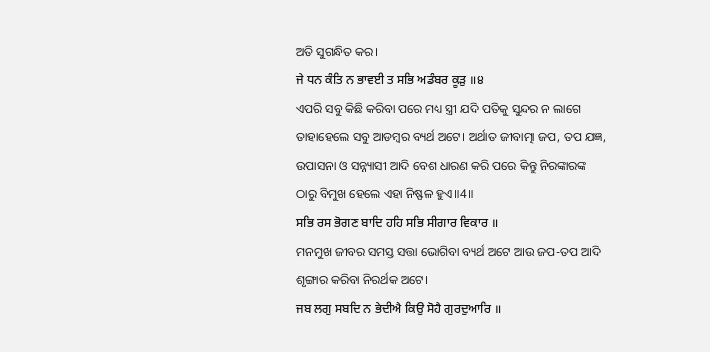ଅତି ସୁଗନ୍ଧିତ କର।
ਜੇ ਧਨ ਕੰਤਿ ਨ ਭਾਵਈ ਤ ਸਭਿ ਅਡੰਬਰ ਕੂੜੁ ॥੪
ଏପରି ସବୁ କିଛି କରିବା ପରେ ମଧ୍ୟ ସ୍ତ୍ରୀ ଯଦି ପତିକୁ ସୁନ୍ଦର ନ ଲାଗେ ତାହାହେଲେ ସବୁ ଆଡମ୍ବର ବ୍ୟର୍ଥ ଅଟେ। ଅର୍ଥାତ ଜୀବାତ୍ମା ଜପ, ତପ ଯଜ୍ଞ, ଉପାସନା ଓ ସନ୍ନ୍ୟାସୀ ଆଦି ବେଶ ଧାରଣ କରି ପରେ କିନ୍ତୁ ନିରଙ୍କାରଙ୍କ ଠାରୁ ବିମୁଖ ହେଲେ ଏହା ନିଷ୍ଫଳ ହୁଏ॥4॥
ਸਭਿ ਰਸ ਭੋਗਣ ਬਾਦਿ ਹਹਿ ਸਭਿ ਸੀਗਾਰ ਵਿਕਾਰ ॥
ମନମୁଖ ଜୀବର ସମସ୍ତ ସତ୍ତା ଭୋଗିବା ବ୍ୟର୍ଥ ଅଟେ ଆଉ ଜପ-ତପ ଆଦି ଶୃଙ୍ଗାର କରିବା ନିରର୍ଥକ ଅଟେ।
ਜਬ ਲਗੁ ਸਬਦਿ ਨ ਭੇਦੀਐ ਕਿਉ ਸੋਹੈ ਗੁਰਦੁਆਰਿ ॥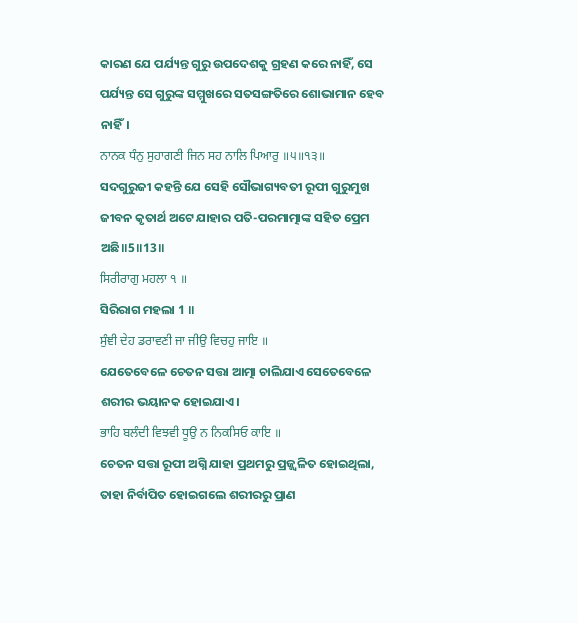କାରଣ ଯେ ପର୍ଯ୍ୟନ୍ତ ଗୁରୁ ଉପଦେଶକୁ ଗ୍ରହଣ କରେ ନାହିଁ, ସେ ପର୍ଯ୍ୟନ୍ତ ସେ ଗୁରୁଙ୍କ ସମ୍ମୁଖରେ ସତସଙ୍ଗତିରେ ଶୋଭାମାନ ହେବ ନାହିଁ।
ਨਾਨਕ ਧੰਨੁ ਸੁਹਾਗਣੀ ਜਿਨ ਸਹ ਨਾਲਿ ਪਿਆਰੁ ॥੫॥੧੩॥
ସଦଗୁରୁଜୀ କହନ୍ତି ଯେ ସେହି ସୌଭାଗ୍ୟବତୀ ରୂପୀ ଗୁରୁମୁଖ ଜୀବନ କୃତାର୍ଥ ଅଟେ ଯାହାର ପତି-ପରମାତ୍ମାଙ୍କ ସହିତ ପ୍ରେମ ଅଛି॥5॥13॥
ਸਿਰੀਰਾਗੁ ਮਹਲਾ ੧ ॥
ସିରିରାଗ ମହଲା 1 ॥
ਸੁੰਞੀ ਦੇਹ ਡਰਾਵਣੀ ਜਾ ਜੀਉ ਵਿਚਹੁ ਜਾਇ ॥
ଯେତେବେଳେ ଚେତନ ସତ୍ତା ଆତ୍ମା ଚାଲିଯାଏ ସେତେବେଳେ ଶରୀର ଭୟାନକ ହୋଇଯାଏ।
ਭਾਹਿ ਬਲੰਦੀ ਵਿਝਵੀ ਧੂਉ ਨ ਨਿਕਸਿਓ ਕਾਇ ॥
ଚେତନ ସତ୍ତା ରୂପୀ ଅଗ୍ନି ଯାହା ପ୍ରଥମରୁ ପ୍ରଜ୍ଜ୍ଵଳିତ ହୋଇଥିଲା, ତାହା ନିର୍ବାପିତ ହୋଇଗଲେ ଶରୀରରୁ ପ୍ରାଣ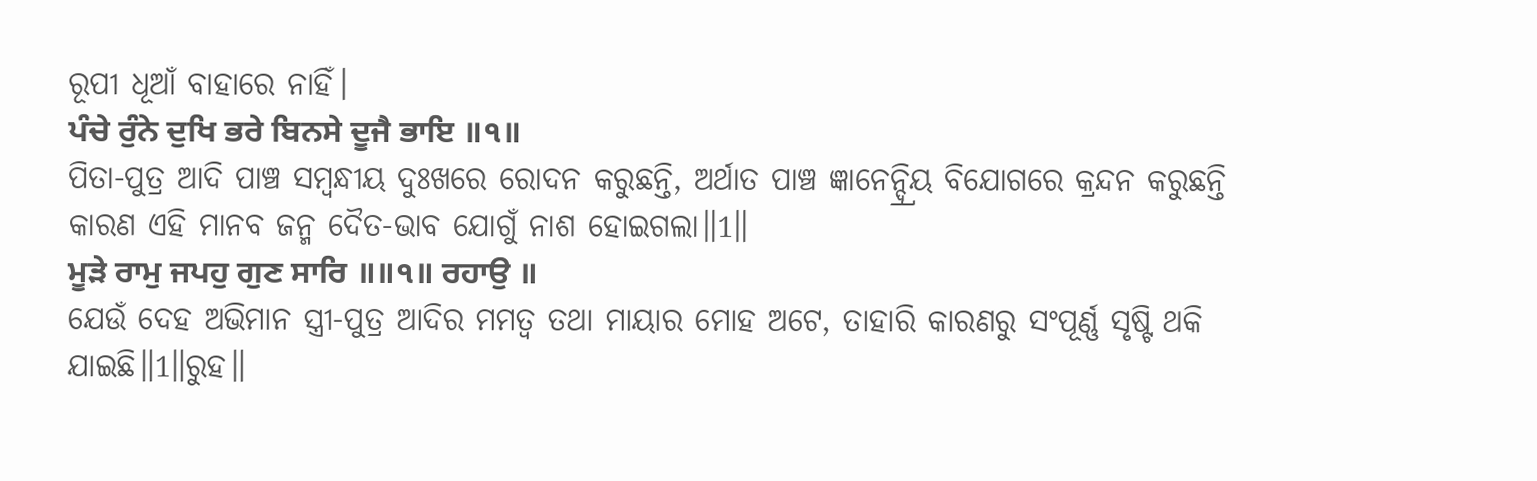ରୂପୀ ଧୂଆଁ ବାହାରେ ନାହିଁ।
ਪੰਚੇ ਰੁੰਨੇ ਦੁਖਿ ਭਰੇ ਬਿਨਸੇ ਦੂਜੈ ਭਾਇ ॥੧॥
ପିତା-ପୁତ୍ର ଆଦି ପାଞ୍ଚ ସମ୍ବନ୍ଧୀୟ ଦୁଃଖରେ ରୋଦନ କରୁଛନ୍ତି, ଅର୍ଥାତ ପାଞ୍ଚ ଜ୍ଞାନେନ୍ଦ୍ର୍ରିୟ ବିଯୋଗରେ କ୍ରନ୍ଦନ କରୁଛନ୍ତି କାରଣ ଏହି ମାନବ ଜନ୍ମ ଦୈତ-ଭାବ ଯୋଗୁଁ ନାଶ ହୋଇଗଲା॥1॥
ਮੂੜੇ ਰਾਮੁ ਜਪਹੁ ਗੁਣ ਸਾਰਿ ॥॥੧॥ ਰਹਾਉ ॥
ଯେଉଁ ଦେହ ଅଭିମାନ ସ୍ତ୍ରୀ-ପୁତ୍ର ଆଦିର ମମତ୍ଵ ତଥା ମାୟାର ମୋହ ଅଟେ, ତାହାରି କାରଣରୁ ସଂପୂର୍ଣ୍ଣ ସୃଷ୍ଟି ଥକି ଯାଇଛି॥1॥ରୁହ॥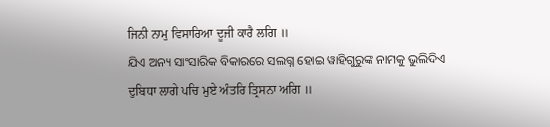ਜਿਨੀ ਨਾਮੁ ਵਿਸਾਰਿਆ ਦੂਜੀ ਕਾਰੈ ਲਗਿ ॥
ଯିଏ ଅନ୍ୟ ସାଂସାରିକ ବିକାରରେ ସଲଗ୍ନ ହୋଇ ୱାହିଗୁରୁଙ୍କ ନାମକୁ ଭୁଲିଦିଏ
ਦੁਬਿਧਾ ਲਾਗੇ ਪਚਿ ਮੁਏ ਅੰਤਰਿ ਤ੍ਰਿਸਨਾ ਅਗਿ ॥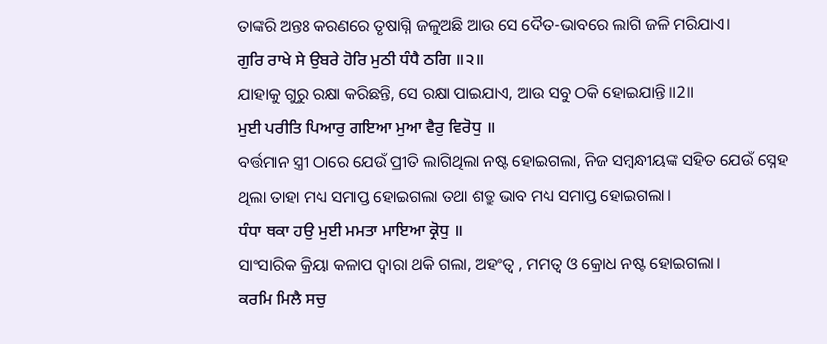ତାଙ୍କରି ଅନ୍ତଃ କରଣରେ ତୃଷାଗ୍ନି ଜଳୁଅଛି ଆଉ ସେ ଦୈତ-ଭାବରେ ଲାଗି ଜଳି ମରିଯାଏ।
ਗੁਰਿ ਰਾਖੇ ਸੇ ਉਬਰੇ ਹੋਰਿ ਮੁਠੀ ਧੰਧੈ ਠਗਿ ॥੨॥
ଯାହାକୁ ଗୁରୁ ରକ୍ଷା କରିଛନ୍ତି, ସେ ରକ୍ଷା ପାଇଯାଏ, ଆଉ ସବୁ ଠକି ହୋଇଯାନ୍ତି॥2॥
ਮੁਈ ਪਰੀਤਿ ਪਿਆਰੁ ਗਇਆ ਮੁਆ ਵੈਰੁ ਵਿਰੋਧੁ ॥
ବର୍ତ୍ତମାନ ସ୍ତ୍ରୀ ଠାରେ ଯେଉଁ ପ୍ରୀତି ଲାଗିଥିଲା ନଷ୍ଟ ହୋଇଗଲା, ନିଜ ସମ୍ବନ୍ଧୀୟଙ୍କ ସହିତ ଯେଉଁ ସ୍ନେହ ଥିଲା ତାହା ମଧ୍ୟ ସମାପ୍ତ ହୋଇଗଲା ତଥା ଶତ୍ରୁ ଭାବ ମଧ୍ୟ ସମାପ୍ତ ହୋଇଗଲା।
ਧੰਧਾ ਥਕਾ ਹਉ ਮੁਈ ਮਮਤਾ ਮਾਇਆ ਕ੍ਰੋਧੁ ॥
ସାଂସାରିକ କ୍ରିୟା କଳାପ ଦ୍ଵାରା ଥକି ଗଲା, ଅହଂତ୍ଵ , ମମତ୍ଵ ଓ କ୍ରୋଧ ନଷ୍ଟ ହୋଇଗଲା।
ਕਰਮਿ ਮਿਲੈ ਸਚੁ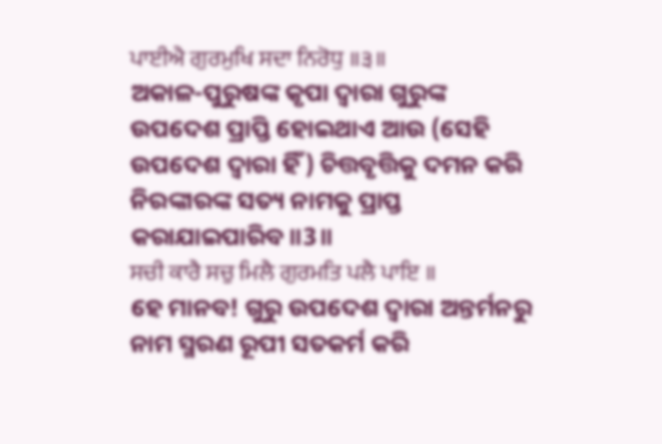ਪਾਈਐ ਗੁਰਮੁਖਿ ਸਦਾ ਨਿਰੋਧੁ ॥੩॥
ଅକାଳ-ପୁରୁଷଙ୍କ କୃପା ଦ୍ଵାରା ଗୁରୁଙ୍କ ଉପଦେଶ ପ୍ରାପ୍ତି ହୋଇଥାଏ ଆଉ (ସେହି ଉପଦେଶ ଦ୍ଵାରା ହିଁ) ଚିତ୍ତବୃତ୍ତିକୁ ଦମନ କରି ନିରଙ୍କାରଙ୍କ ସତ୍ୟ ନାମକୁ ପ୍ରାପ୍ତ କରାଯାଇପାରିବ॥3॥
ਸਚੀ ਕਾਰੈ ਸਚੁ ਮਿਲੈ ਗੁਰਮਤਿ ਪਲੈ ਪਾਇ ॥
ହେ ମାନବ! ଗୁରୁ ଉପଦେଶ ଦ୍ଵାରା ଅନ୍ତର୍ମନରୁ ନାମ ସ୍ମରଣ ରୂପୀ ସତକର୍ମ କରି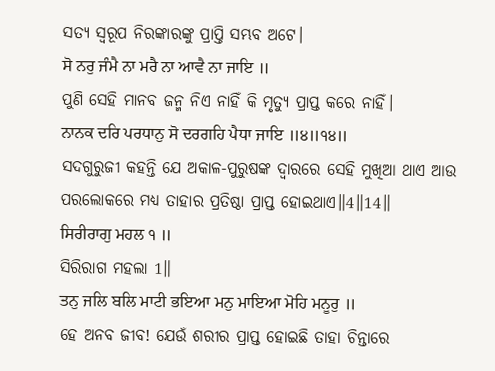ସତ୍ୟ ସ୍ୱରୂପ ନିରଙ୍କାରଙ୍କୁ ପ୍ରାପ୍ତି ସମ୍ଭବ ଅଟେ।
ਸੋ ਨਰੁ ਜੰਮੈ ਨਾ ਮਰੈ ਨਾ ਆਵੈ ਨਾ ਜਾਇ ॥
ପୁଣି ସେହି ମାନବ ଜନ୍ମ ନିଏ ନାହିଁ କି ମୃତ୍ୟୁ ପ୍ରାପ୍ତ କରେ ନାହିଁ।
ਨਾਨਕ ਦਰਿ ਪਰਧਾਨੁ ਸੋ ਦਰਗਹਿ ਪੈਧਾ ਜਾਇ ॥੪॥੧੪॥
ସଦଗୁରୁଜୀ କହନ୍ତି ଯେ ଅକାଳ-ପୁରୁଷଙ୍କ ଦ୍ଵାରରେ ସେହି ମୁଖିଆ ଥାଏ ଆଉ ପରଲୋକରେ ମଧ୍ୟ ତାହାର ପ୍ରତିଷ୍ଠା ପ୍ରାପ୍ତ ହୋଇଥାଏ॥4॥14॥
ਸਿਰੀਰਾਗੁ ਮਹਲ ੧ ॥
ସିରିରାଗ ମହଲା 1॥
ਤਨੁ ਜਲਿ ਬਲਿ ਮਾਟੀ ਭਇਆ ਮਨੁ ਮਾਇਆ ਮੋਹਿ ਮਨੂਰੁ ॥
ହେ ଅନବ ଜୀବ! ଯେଉଁ ଶରୀର ପ୍ରାପ୍ତ ହୋଇଛି ତାହା ଚିନ୍ତାରେ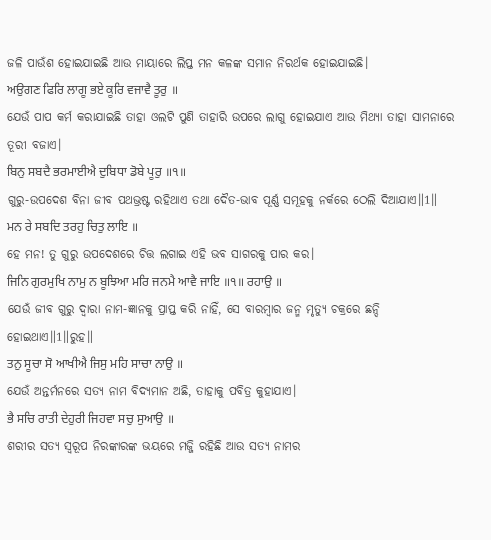ଜଳି ପାଉଁଶ ହୋଇଯାଇଛି ଆଉ ମାୟାରେ ଲିପ୍ତ ମନ କଳଙ୍କ ସମାନ ନିରର୍ଥକ ହୋଇଯାଇଛି।
ਅਉਗਣ ਫਿਰਿ ਲਾਗੂ ਭਏ ਕੂਰਿ ਵਜਾਵੈ ਤੂਰੁ ॥
ଯେଉଁ ପାପ କର୍ମ କରାଯାଇଛି ତାହା ଓଲଟି ପୁଣି ତାହାରି ଉପରେ ଲାଗୁ ହୋଇଯାଏ ଆଉ ମିଥ୍ୟା ତାହା ସାମନାରେ ତୂରୀ ବଜାଏ।
ਬਿਨੁ ਸਬਦੈ ਭਰਮਾਈਐ ਦੁਬਿਧਾ ਡੋਬੇ ਪੂਰੁ ॥੧॥
ଗୁରୁ-ଉପଦେଶ ବିନା ଜୀବ ପଥଭ୍ରଷ୍ଟ ରହିଥାଏ ତଥା ଦୈତ-ଭାବ ପୂର୍ଣ୍ଣ ସମୂହକୁ ନର୍କରେ ଠେଲି ଦିଆଯାଏ॥1॥
ਮਨ ਰੇ ਸਬਦਿ ਤਰਹੁ ਚਿਤੁ ਲਾਇ ॥
ହେ ମନ! ତୁ ଗୁରୁ ଉପଦେଶରେ ଚିତ୍ତ ଲଗାଇ ଏହି ଭବ ସାଗରକୁ ପାର କର।
ਜਿਨਿ ਗੁਰਮੁਖਿ ਨਾਮੁ ਨ ਬੂਝਿਆ ਮਰਿ ਜਨਮੈ ਆਵੈ ਜਾਇ ॥੧॥ ਰਹਾਉ ॥
ଯେଉଁ ଜୀବ ଗୁରୁ ଦ୍ଵାରା ନାମ-ଜ୍ଞାନକୁ ପ୍ରାପ୍ତ କରି ନାହିଁ, ସେ ବାରମ୍ବାର ଜନ୍ମ ମୃତ୍ୟୁ ଚକ୍ରରେ ଛନ୍ଦି ହୋଇଥାଏ॥1॥ରୁହ॥
ਤਨੁ ਸੂਚਾ ਸੋ ਆਖੀਐ ਜਿਸੁ ਮਹਿ ਸਾਚਾ ਨਾਉ ॥
ଯେଉଁ ଅନ୍ତର୍ମନରେ ସତ୍ୟ ନାମ ବିଦ୍ୟମାନ ଅଛି, ତାହାକୁ ପବିତ୍ର କୁହାଯାଏ।
ਭੈ ਸਚਿ ਰਾਤੀ ਦੇਹੁਰੀ ਜਿਹਵਾ ਸਚੁ ਸੁਆਉ ॥
ଶରୀର ସତ୍ୟ ସ୍ୱରୂପ ନିରଙ୍କାରଙ୍କ ଭୟରେ ମଜ୍ଜି ରହିଛି ଆଉ ସତ୍ୟ ନାମର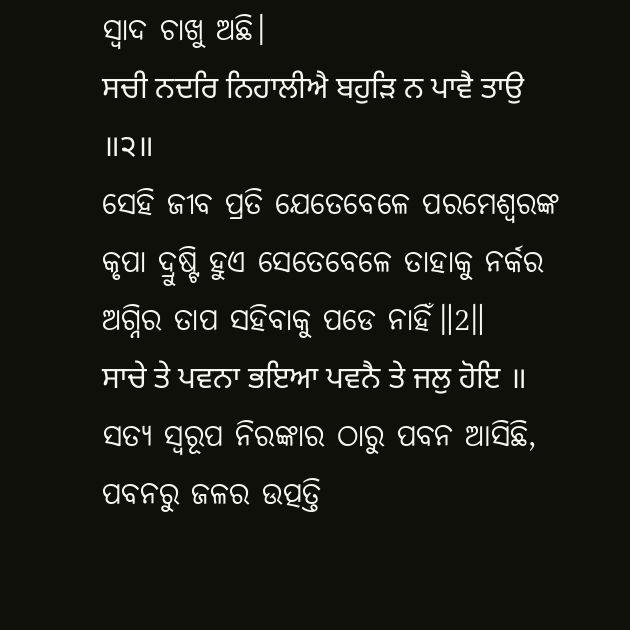ସ୍ଵାଦ ଚାଖୁ ଅଛି।
ਸਚੀ ਨਦਰਿ ਨਿਹਾਲੀਐ ਬਹੁੜਿ ਨ ਪਾਵੈ ਤਾਉ ॥੨॥
ସେହି ଜୀବ ପ୍ରତି ଯେତେବେଳେ ପରମେଶ୍ଵରଙ୍କ କୃପା ଦ୍ରୁଷ୍ଟି ହୁଏ ସେତେବେଳେ ତାହାକୁ ନର୍କର ଅଗ୍ନିର ତାପ ସହିବାକୁ ପଡେ ନାହିଁ॥2॥
ਸਾਚੇ ਤੇ ਪਵਨਾ ਭਇਆ ਪਵਨੈ ਤੇ ਜਲੁ ਹੋਇ ॥
ସତ୍ୟ ସ୍ୱରୂପ ନିରଙ୍କାର ଠାରୁ ପବନ ଆସିଛି, ପବନରୁ ଜଳର ଉତ୍ପତ୍ତି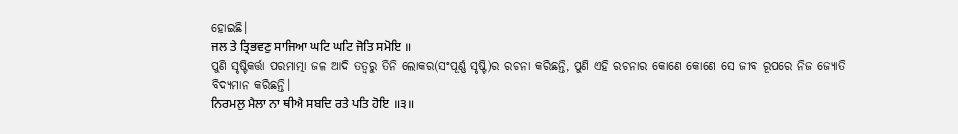ହୋଇଛି।
ਜਲ ਤੇ ਤ੍ਰਿਭਵਣੁ ਸਾਜਿਆ ਘਟਿ ਘਟਿ ਜੋਤਿ ਸਮੋਇ ॥
ପୁଣି ସୃଷ୍ଟିକର୍ତ୍ତା ପରମାତ୍ମା ଜଳ ଆଦି ତତ୍ଵରୁ ତିନି ଲୋକର(ସଂପୂର୍ଣ୍ଣ ସୃଷ୍ଟି)ର ରଚନା କରିଛନ୍ତି, ପୁଣି ଏହି ରଚନାର କୋଣେ କୋଣେ ସେ ଜୀବ ରୂପରେ ନିଜ ଜ୍ୟୋତି ବିଦ୍ୟମାନ କରିଛନ୍ତି।
ਨਿਰਮਲੁ ਮੈਲਾ ਨਾ ਥੀਐ ਸਬਦਿ ਰਤੇ ਪਤਿ ਹੋਇ ॥੩॥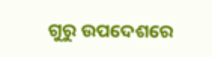ଗୁରୁ ଉପଦେଶରେ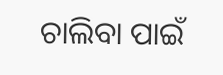ଚାଲିବା ପାଇଁ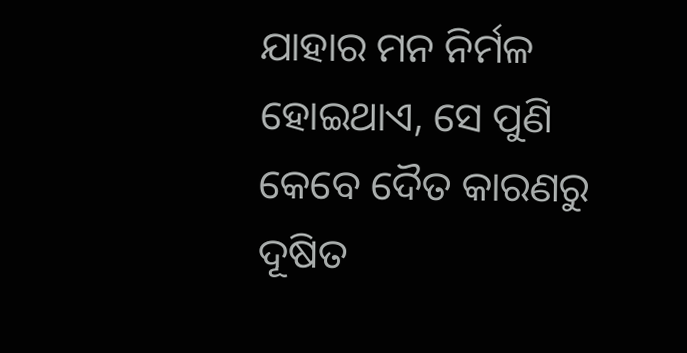ଯାହାର ମନ ନିର୍ମଳ ହୋଇଥାଏ, ସେ ପୁଣି କେବେ ଦୈତ କାରଣରୁ ଦୂଷିତ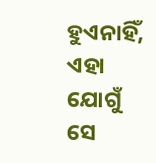ହୁଏନାହିଁ, ଏହା ଯୋଗୁଁ ସେ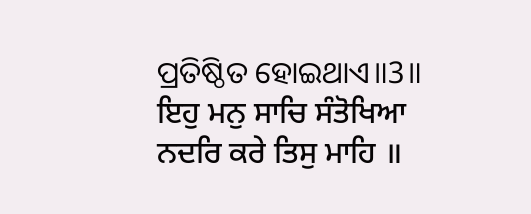ପ୍ରତିଷ୍ଠିତ ହୋଇଥାଏ॥3॥
ਇਹੁ ਮਨੁ ਸਾਚਿ ਸੰਤੋਖਿਆ ਨਦਰਿ ਕਰੇ ਤਿਸੁ ਮਾਹਿ ॥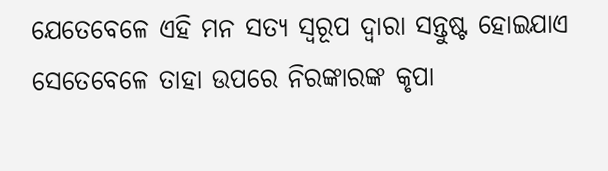ଯେତେବେଳେ ଏହି ମନ ସତ୍ୟ ସ୍ୱରୂପ ଦ୍ଵାରା ସନ୍ତୁଷ୍ଟ ହୋଇଯାଏ ସେତେବେଳେ ତାହା ଉପରେ ନିରଙ୍କାରଙ୍କ କୃପା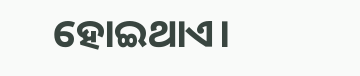ହୋଇଥାଏ।